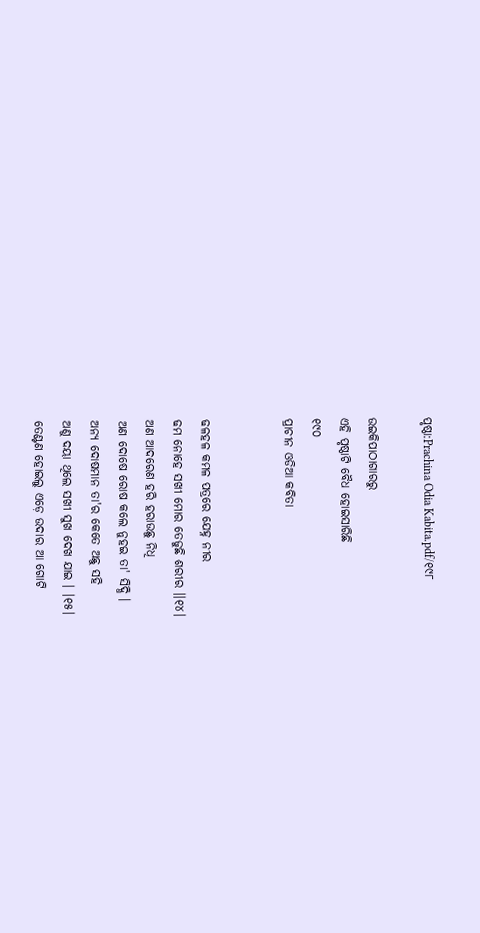ପୃଷ୍ଠା:Prachina Odia Kabita.pdf/୧୯୮

ଉଇକିପାଠାଗାର‌ରୁ
ଏହି ପୃଷ୍ଠାଟି ବୈଧ ହୋଇସାରିଛି
୧୯୦
ପ୍ରାଚୀନ ଓଡିଆ କବିତା


ଢଳହଳ କମଳ ପତ୍ରରେ ଯେହ୍ନ ନୀର
ଢମ ନୋହେ ସଖୀ ମୋର ତେଜୁଛି ଶରୀର ।।୧୪।
ଅଣ ଆଦରେଣ ହରି ହରାଉଛୁ ନିଧି
ଅଣ ଦୋଷେ ରୋଷ କଲେ ନୁହଇ ତା' ସିଦ୍ଧି ।
ଅନ୍ୟ ଦୋଷମାନ ତା'ର କେତେ ଅଛୁ ସହି
ଅଣୁ ଦୟା ଥିଲେ ସଖୀ ସୁଖ ଦେଖ ଯାଇ । ।୧୫।
ତେଣ୍ଟଣ ହୋଇଲୁ ଏଡ଼େ ଉଦାର ଆ ଗୋଟି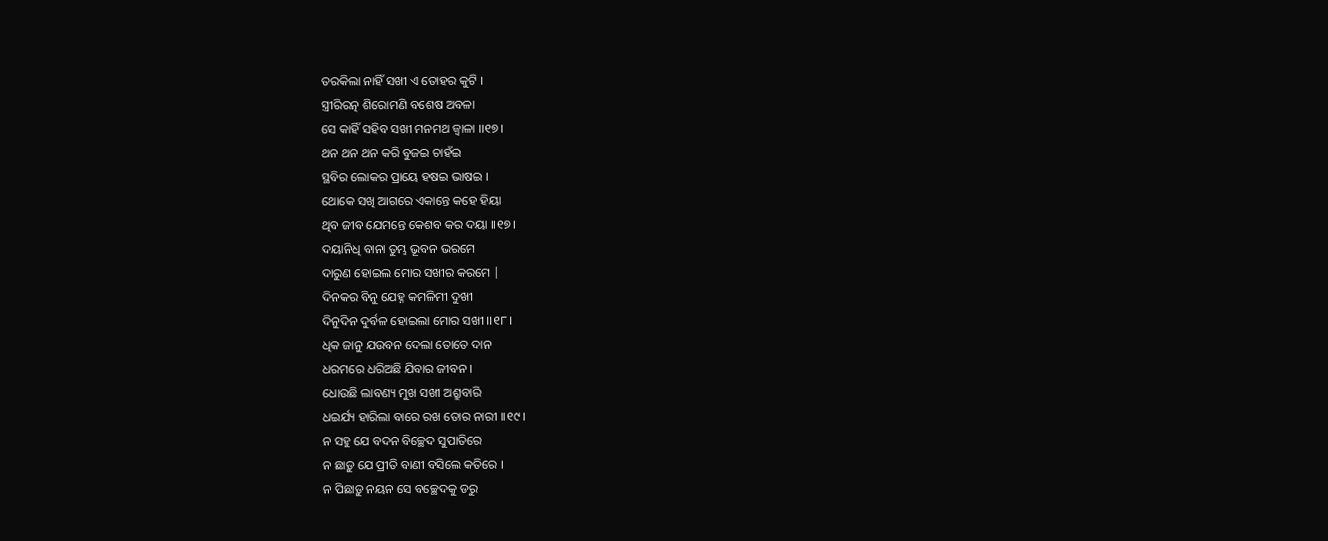ତରକିଲା ନାହିଁ ସଖୀ ଏ ତୋହର କୁଟି ।
ସ୍ତ୍ରୀରିରତ୍ନ ଶିରୋମଣି ବଶେଷ ଅବଳା
ସେ କାହିଁ ସହିବ ସଖୀ ମନମଥ ଜ୍ୱାଳା ।।୧୭।
ଥନ ଥନ ଥନ କରି ବୁଜଇ ଚାହଁଇ
ସ୍ଥବିର ଲୋକର ପ୍ରାୟେ ହଷଇ ଭାଷଇ ।
ଥୋକେ ସଖି ଆଗରେ ଏକାନ୍ତେ କହେ ହିୟା
ଥିବ ଜୀବ ଯେମନ୍ତେ କେଶବ କର ଦୟା ।।୧୭।
ଦୟାନିଧି ବାନା ତୁମ୍ଭ ଭୂବନ ଭରମେ
ଦାରୁଣ ହୋଇଲ ମୋର ସଖୀର କରମେ |
ଦିନକର ବିନୁ ଯେହ୍ନ କମଳିମୀ ଦୁଖୀ
ଦିନୁଦିନ ଦୁର୍ବଳ ହୋଇଲା ମୋର ସଖୀ ।।୧୮।
ଧିକ ଜାନୁ ଯଉବନ ଦେଲା ତୋତେ ଦାନ
ଧରମରେ ଧରିଅଛି ଯିବାର ଜୀବନ ।
ଧୋଉଛି ଲାବଣ୍ୟ ମୁଖ ସଖୀ ଅଶ୍ରୁବାରି
ଧଇର୍ଯ୍ୟ ହାରିଲା ବାରେ ରଖ ତୋର ନାରୀ ।।୧୯।
ନ ସହୁ ଯେ ବଦନ ବିଚ୍ଛେଦ ସୁପାତିରେ
ନ ଛାଡ଼ୁ ଯେ ପ୍ରୀତି ବାଣୀ ବସିଲେ କତିରେ ।
ନ ପିଛାଡ଼ୁ ନୟନ ସେ ବଚ୍ଛେଦକୁ ଡରୁ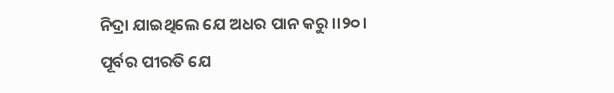ନିଦ୍ରା ଯାଇଥିଲେ ଯେ ଅଧର ପାନ କରୁ ।।୨୦।
ପୂର୍ବର ପୀରତି ଯେ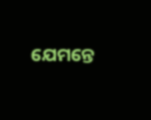ଯେମନ୍ତେ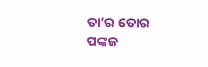ତା’ର ତୋର
ପଙ୍କଜ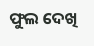ଫୁଲ ଦେଖି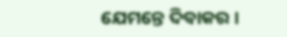ଯେମନ୍ତେ ଦିବାକର ।